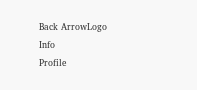Back ArrowLogo
Info
Profile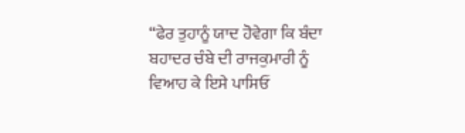“ਫੇਰ ਤੁਹਾਨੂੰ ਯਾਦ ਹੋਵੇਗਾ ਕਿ ਬੰਦਾ ਬਹਾਦਰ ਚੰਬੇ ਦੀ ਰਾਜਕੁਮਾਰੀ ਨੂੰ ਵਿਆਹ ਕੇ ਇਸੇ ਪਾਸਿਓਂ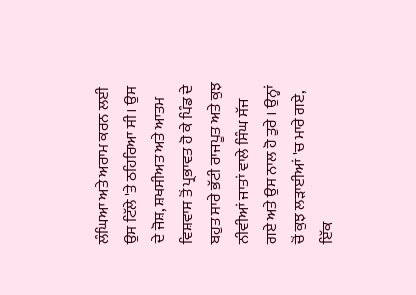ਲੰਘਿਆ ਅਤੇ ਅਰਾਮ ਕਰਨ ਲਈ ਉਸ ਟਿੱਲੇ 'ਤੇ ਠਹਿਰਿਆ ਸੀ। ਉਸ ਦੇ ਜੋਸ਼, ਸ਼ਖਸੀਅਤ ਅਤੇ ਆਤਮ ਵਿਸ਼ਵਾਸ ਤੋਂ ਪ੍ਰਭਾਵਤ ਹੋ ਕੇ ਪਿੰਡ ਦੇ ਬਹੁਤ ਸਾਰੇ ਭੱਟੀ ਰਾਜਪੂਤ ਅਤੇ ਕੁਝ ਨੀਵੀਆਂ ਜਾਤਾਂ ਵਾਲੇ ਸਿੰਘ ਸੱਜ ਗਏ ਅਤੇ ਉਸ ਨਾਲ ਹੋ ਤੁਰੇ । ਉਨ੍ਹਾਂ ਚੋਂ ਕੁਝ ਲੜਾਈਆਂ 'ਚ ਮਾਰੇ ਗਏ, ਇੱਕ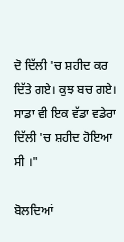ਦੋ ਦਿੱਲੀ 'ਚ ਸ਼ਹੀਦ ਕਰ ਦਿੱਤੇ ਗਏ। ਕੁਝ ਬਚ ਗਏ। ਸਾਡਾ ਵੀ ਇਕ ਵੱਡਾ ਵਡੇਰਾ ਦਿੱਲੀ 'ਚ ਸ਼ਹੀਦ ਹੋਇਆ ਸੀ ।"

ਬੋਲਦਿਆਂ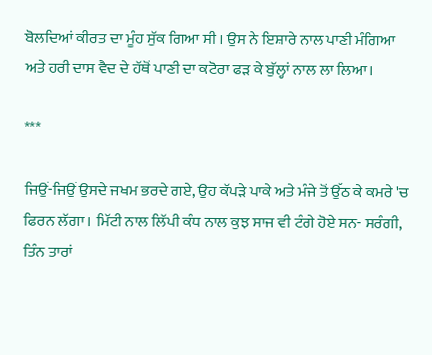ਬੋਲਦਿਆਂ ਕੀਰਤ ਦਾ ਮੂੰਹ ਸੁੱਕ ਗਿਆ ਸੀ । ਉਸ ਨੇ ਇਸ਼ਾਰੇ ਨਾਲ ਪਾਣੀ ਮੰਗਿਆ ਅਤੇ ਹਰੀ ਦਾਸ ਵੈਦ ਦੇ ਹੱਥੋਂ ਪਾਣੀ ਦਾ ਕਟੋਰਾ ਫੜ ਕੇ ਬੁੱਲ੍ਹਾਂ ਨਾਲ ਲਾ ਲਿਆ।

***

ਜਿਉਂ-ਜਿਉਂ ਉਸਦੇ ਜਖਮ ਭਰਦੇ ਗਏ, ਉਹ ਕੱਪੜੇ ਪਾਕੇ ਅਤੇ ਮੰਜੇ ਤੋਂ ਉੱਠ ਕੇ ਕਮਰੇ 'ਚ ਫਿਰਨ ਲੱਗਾ। ਮਿੱਟੀ ਨਾਲ ਲਿੱਪੀ ਕੰਧ ਨਾਲ ਕੁਝ ਸਾਜ ਵੀ ਟੰਗੇ ਹੋਏ ਸਨ- ਸਰੰਗੀ, ਤਿੰਨ ਤਾਰਾਂ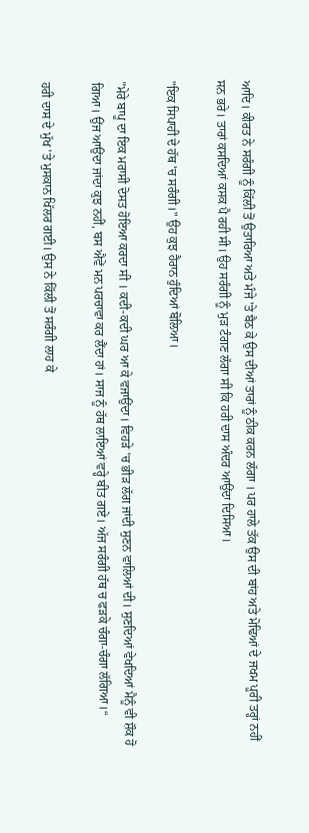ਆਦਿ। ਕੀਰਤ ਨੇ ਸਰੰਗੀ ਨੂੰ ਕਿੱਲੀ ਤੋਂ ਉਤਾਰਿਆ ਅਤੇ ਮੰਜੇ 'ਤੇ ਬੈਠ ਕੇ ਉਸ ਦੀਆਂ ਤਾਰਾਂ ਨੂੰ ਠੀਕ ਕਰਨ ਲੱਗਾ । ਪਰ ਹਾਲੇ ਤੱਕ ਉਸ ਦੀ ਬਾਂਹ ਅਤੇ ਮੋਢਿਆਂ ਦੇ ਜਖਮ ਪੂਰੀ ਤਰ੍ਹਾਂ ਨਹੀਂ ਸਨ ਭਰੇ। ਤਾਰਾਂ ਕਸਦਿਆਂ ਕਸਕ ਪੈ ਰਹੀ ਸੀ। ਉਹ ਸਰੰਗੀ ਨੂੰ ਮੁੜ ਟੰਗਣ ਲੱਗਾ ਸੀ ਕਿ ਹਰੀ ਦਾਸ ਅੰਦਰ ਆਉਂਦਾ ਦਿਸਿਆ।

"ਇਕ ਸਿਪਾਹੀ ਦੇ ਹੱਥ 'ਚ ਸਰੰਗੀ।" ਉਹ ਕੁਝ ਹੈਰਾਨ ਹੁੰਦਿਆਂ ਬੋਲਿਆ।

"ਮੇਰੇ ਬਾਪੂ ਦਾ ਇਕ ਮਰਾਸੀ ਦੋਸਤ ਹੋਇਆ ਕਰਦਾ ਸੀ । ਕਦੀ-ਕਦੀ ਘਰ ਆ ਕੇ ਵਜਾਉਂਦਾ। ਵਿਹੜੇ 'ਚ ਭੀੜ ਲੱਗ ਜਾਂਦੀ ਸੁਣਨ ਵਾਲਿਆਂ ਦੀ। ਸੁਣਦਿਆਂ ਵੇਖਦਿਆਂ ਮੈਨੂੰ ਵੀ ਸ਼ੌਕ ਹੋ ਗਿਆ। ਉਂਜ ਆਉਂਦਾ ਜਾਂਦਾ ਕੁਝ ਨਹੀਂ, ਬਸ ਐਵੇਂ ਮਨ ਪਰਚਾਵਾ ਕਰ ਲੈਂਦਾ ਹਾਂ। ਸਾਜ ਨੂੰ ਹੱਥ ਲਾਇਆਂ ਵਰ੍ਹੇ ਬੀਤ ਗਏ। ਅੱਜ ਸਰੰਗੀ ਹੱਥ ਚ ਫੜਕੇ ਚੰਗਾ-ਚੰਗਾ ਲੱਗਿਆ।“

ਹਰੀ ਦਾਸ ਦੇ ਮੁੱਖ 'ਤੇ ਮੁਸਕਾਨ ਖਿੱਲਰ ਗਈ। ਉਸ ਨੇ ਕਿੱਲੀ ਤੋਂ ਸਰੰਗੀ ਲਾਹ ਕੇ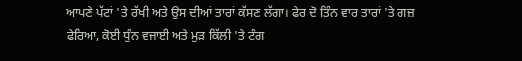ਆਪਣੇ ਪੱਟਾਂ 'ਤੇ ਰੱਖੀ ਅਤੇ ਉਸ ਦੀਆਂ ਤਾਰਾਂ ਕੱਸਣ ਲੱਗਾ। ਫੇਰ ਦੋ ਤਿੰਨ ਵਾਰ ਤਾਰਾਂ 'ਤੇ ਗਜ਼ ਫੇਰਿਆ, ਕੋਈ ਧੁੰਨ ਵਜਾਈ ਅਤੇ ਮੁੜ ਕਿੱਲੀ 'ਤੇ ਟੰਗ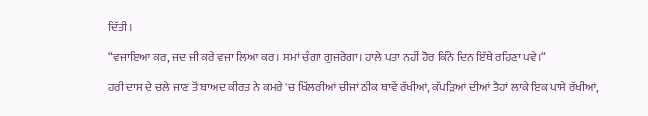ਦਿੱਤੀ।

“ਵਜਾਇਆ ਕਰ, ਜਦ ਜੀ ਕਰੇ ਵਜਾ ਲਿਆ ਕਰ। ਸਮਾਂ ਚੰਗਾ ਗੁਜਰੇਗਾ। ਹਾਲੇ ਪਤਾ ਨਹੀਂ ਹੋਰ ਕਿੰਨੇ ਦਿਨ ਇੱਥੇ ਰਹਿਣਾ ਪਵੇ।“

ਹਰੀ ਦਾਸ ਦੇ ਚਲੇ ਜਾਣ ਤੋਂ ਬਾਅਦ ਕੀਰਤ ਨੇ ਕਮਰੇ 'ਚ ਖਿੱਲਰੀਆਂ ਚੀਜਾਂ ਠੀਕ ਥਾਵੇਂ ਰੱਖੀਆਂ, ਕੱਪੜਿਆਂ ਦੀਆਂ ਤੈਹਾਂ ਲਾਕੇ ਇਕ ਪਾਸੇ ਰੱਖੀਆਂ,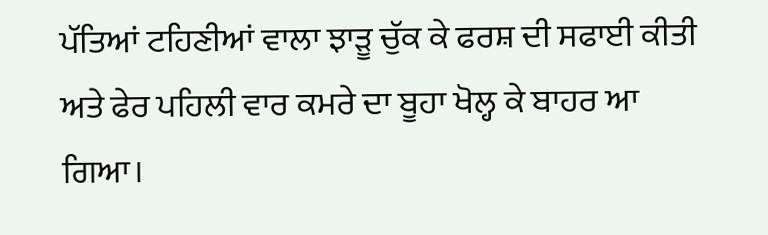ਪੱਤਿਆਂ ਟਹਿਣੀਆਂ ਵਾਲਾ ਝਾੜੂ ਚੁੱਕ ਕੇ ਫਰਸ਼ ਦੀ ਸਫਾਈ ਕੀਤੀ ਅਤੇ ਫੇਰ ਪਹਿਲੀ ਵਾਰ ਕਮਰੇ ਦਾ ਬੂਹਾ ਖੋਲ੍ਹ ਕੇ ਬਾਹਰ ਆ ਗਿਆ।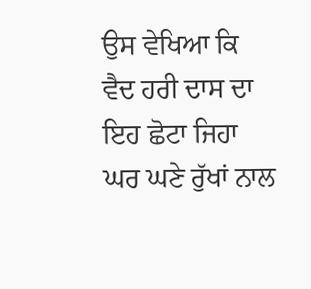ਉਸ ਵੇਖਿਆ ਕਿ ਵੈਦ ਹਰੀ ਦਾਸ ਦਾ ਇਹ ਛੋਟਾ ਜਿਹਾ ਘਰ ਘਣੇ ਰੁੱਖਾਂ ਨਾਲ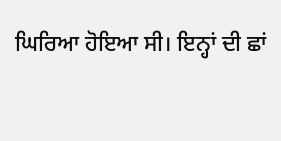ਘਿਰਿਆ ਹੋਇਆ ਸੀ। ਇਨ੍ਹਾਂ ਦੀ ਛਾਂ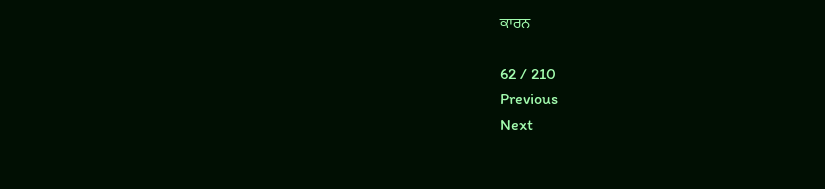ਕਾਰਨ

62 / 210
Previous
Next